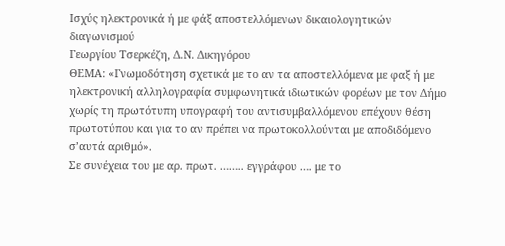Ισχύς ηλεκτρονικά ή με φάξ αποστελλόμενων δικαιολογητικών διαγωνισμού
Γεωργίου Τσερκέζη, Δ.Ν. Δικηγόρου
ΘΕΜΑ: «Γνωμοδότηση σχετικά με το αν τα αποστελλόμενα με φαξ ή με ηλεκτρονική αλληλογραφία συμφωνητικά ιδιωτικών φορέων με τον Δήμο χωρίς τη πρωτότυπη υπογραφή του αντισυμβαλλόμενου επέχουν θέση πρωτοτύπου και για το αν πρέπει να πρωτοκολλούνται με αποδιδόμενο σ’αυτά αριθμό».
Σε συνέχεια του με αρ. πρωτ. …….. εγγράφου …. με το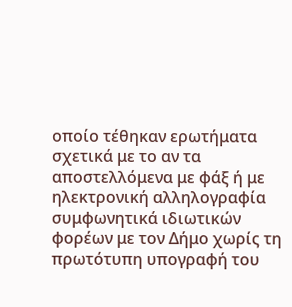οποίο τέθηκαν ερωτήματα σχετικά με το αν τα αποστελλόμενα με φάξ ή με ηλεκτρονική αλληλογραφία συμφωνητικά ιδιωτικών φορέων με τον Δήμο χωρίς τη πρωτότυπη υπογραφή του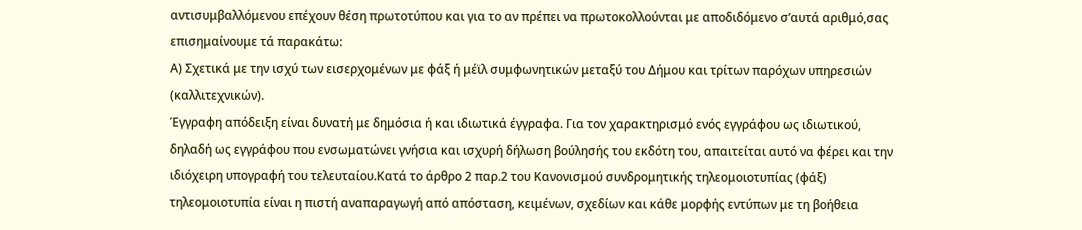αντισυμβαλλόμενου επέχουν θέση πρωτοτύπου και για το αν πρέπει να πρωτοκολλούνται με αποδιδόμενο σ’αυτά αριθμό,σας επισημαίνουμε τά παρακάτω:
Α) Σχετικά με την ισχύ των εισερχομένων με φάξ ή μέϊλ συμφωνητικών μεταξύ του Δήμου και τρίτων παρόχων υπηρεσιών (καλλιτεχνικών).
Έγγραφη απόδειξη είναι δυνατή με δημόσια ή και ιδιωτικά έγγραφα. Για τον χαρακτηρισμό ενός εγγράφου ως ιδιωτικού, δηλαδή ως εγγράφου που ενσωματώνει γνήσια και ισχυρή δήλωση βούλησής του εκδότη του, απαιτείται αυτό να φέρει και την ιδιόχειρη υπογραφή του τελευταίου.Κατά το άρθρο 2 παρ.2 του Κανονισμού συνδρομητικής τηλεομοιοτυπίας (φάξ) τηλεομοιοτυπία είναι η πιστή αναπαραγωγή από απόσταση, κειμένων, σχεδίων και κάθε μορφής εντύπων με τη βοήθεια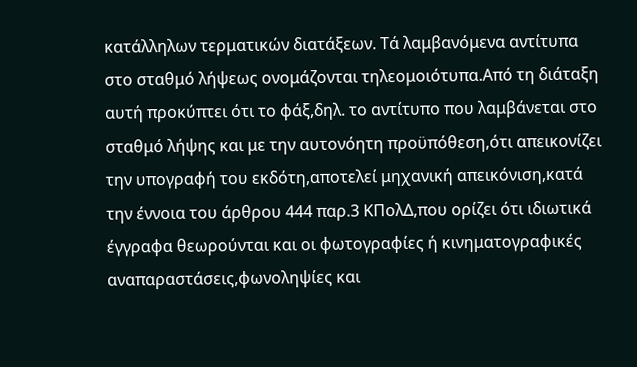κατάλληλων τερματικών διατάξεων. Τά λαμβανόμενα αντίτυπα στο σταθμό λήψεως ονομάζονται τηλεομοιότυπα.Από τη διάταξη αυτή προκύπτει ότι το φάξ,δηλ. το αντίτυπο που λαμβάνεται στο σταθμό λήψης και με την αυτονόητη προϋπόθεση,ότι απεικονίζει την υπογραφή του εκδότη,αποτελεί μηχανική απεικόνιση,κατά την έννοια του άρθρου 444 παρ.3 ΚΠολΔ,που ορίζει ότι ιδιωτικά έγγραφα θεωρούνται και οι φωτογραφίες ή κινηματογραφικές αναπαραστάσεις,φωνοληψίες και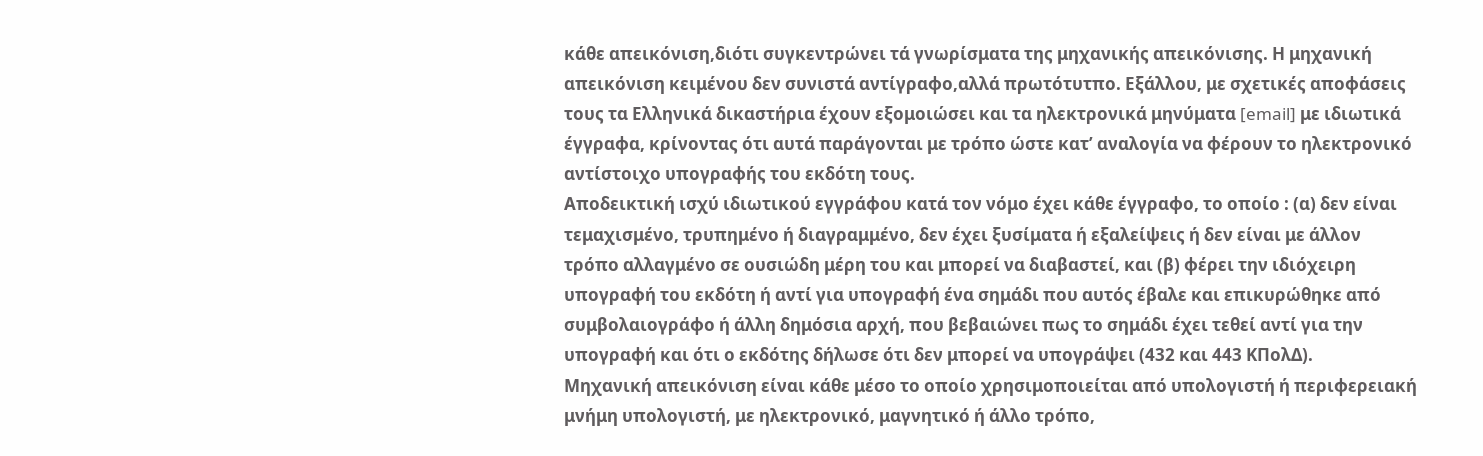κάθε απεικόνιση,διότι συγκεντρώνει τά γνωρίσματα της μηχανικής απεικόνισης. Η μηχανική απεικόνιση κειμένου δεν συνιστά αντίγραφο,αλλά πρωτότυτπο. Εξάλλου, με σχετικές αποφάσεις τους τα Ελληνικά δικαστήρια έχουν εξομοιώσει και τα ηλεκτρονικά μηνύματα [email] με ιδιωτικά έγγραφα, κρίνοντας ότι αυτά παράγονται με τρόπο ώστε κατ’ αναλογία να φέρουν το ηλεκτρονικό αντίστοιχο υπογραφής του εκδότη τους.
Αποδεικτική ισχύ ιδιωτικού εγγράφου κατά τον νόμο έχει κάθε έγγραφο, το οποίο : (α) δεν είναι τεμαχισμένο, τρυπημένο ή διαγραμμένο, δεν έχει ξυσίματα ή εξαλείψεις ή δεν είναι με άλλον τρόπο αλλαγμένο σε ουσιώδη μέρη του και μπορεί να διαβαστεί, και (β) φέρει την ιδιόχειρη υπογραφή του εκδότη ή αντί για υπογραφή ένα σημάδι που αυτός έβαλε και επικυρώθηκε από συμβολαιογράφο ή άλλη δημόσια αρχή, που βεβαιώνει πως το σημάδι έχει τεθεί αντί για την υπογραφή και ότι ο εκδότης δήλωσε ότι δεν μπορεί να υπογράψει (432 και 443 ΚΠολΔ).
Μηχανική απεικόνιση είναι κάθε μέσο το οποίο χρησιμοποιείται από υπολογιστή ή περιφερειακή μνήμη υπολογιστή, με ηλεκτρονικό, μαγνητικό ή άλλο τρόπο,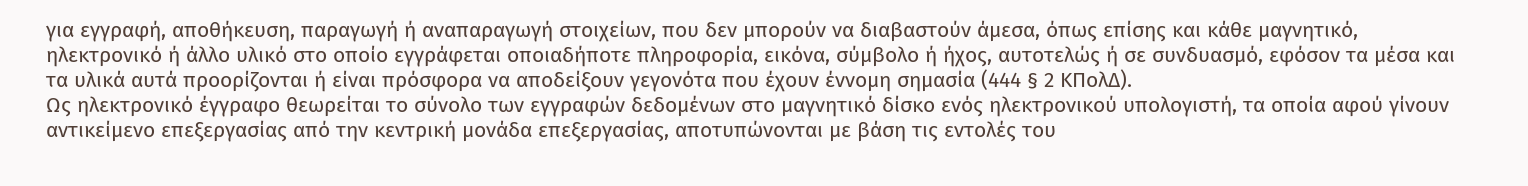για εγγραφή, αποθήκευση, παραγωγή ή αναπαραγωγή στοιχείων, που δεν μπορούν να διαβαστούν άμεσα, όπως επίσης και κάθε μαγνητικό, ηλεκτρονικό ή άλλο υλικό στο οποίο εγγράφεται οποιαδήποτε πληροφορία, εικόνα, σύμβολο ή ήχος, αυτοτελώς ή σε συνδυασμό, εφόσον τα μέσα και τα υλικά αυτά προορίζονται ή είναι πρόσφορα να αποδείξουν γεγονότα που έχουν έννομη σημασία (444 § 2 ΚΠολΔ).
Ως ηλεκτρονικό έγγραφο θεωρείται το σύνολο των εγγραφών δεδομένων στο μαγνητικό δίσκο ενός ηλεκτρονικού υπολογιστή, τα οποία αφού γίνουν αντικείμενο επεξεργασίας από την κεντρική μονάδα επεξεργασίας, αποτυπώνονται με βάση τις εντολές του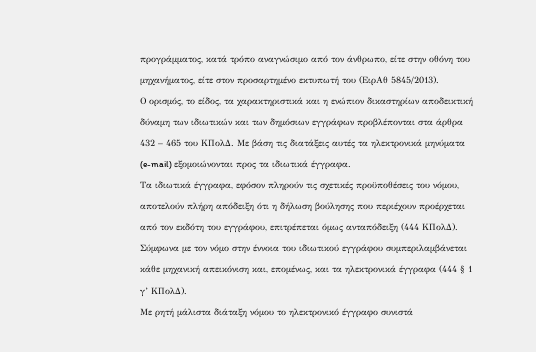προγράμματος, κατά τρόπο αναγνώσιμο από τον άνθρωπο, είτε στην οθόνη του μηχανήματος, είτε στον προσαρτημένο εκτυπωτή του (ΕιρΑθ 5845/2013).
Ο ορισμός, το είδος, τα χαρακτηριστικά και η ενώπιον δικαστηρίων αποδεικτική δύναμη των ιδιωτικών και των δημόσιων εγγράφων προβλέπονται στα άρθρα 432 – 465 του ΚΠολΔ. Με βάση τις διατάξεις αυτές τα ηλεκτρονικά μηνύματα (e-mail) εξομοιώνονται προς τα ιδιωτικά έγγραφα.
Τα ιδιωτικά έγγραφα, εφόσον πληρούν τις σχετικές προϋποθέσεις του νόμου, αποτελούν πλήρη απόδειξη ότι η δήλωση βούλησης που περιέχουν προέρχεται από τον εκδότη του εγγράφου, επιτρέπεται όμως ανταπόδειξη (444 ΚΠολΔ). Σύμφωνα με τον νόμο στην έννοια του ιδιωτικού εγγράφου συμπεριλαμβάνεται κάθε μηχανική απεικόνιση και, επομένως, και τα ηλεκτρονικά έγγραφα (444 § 1 γ’ ΚΠολΔ).
Με ρητή μάλιστα διάταξη νόμου το ηλεκτρονικό έγγραφο συνιστά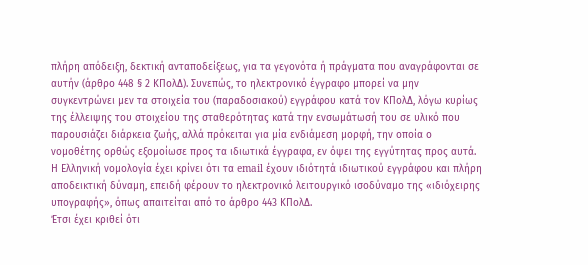πλήρη απόδειξη, δεκτική ανταποδείξεως, για τα γεγονότα ή πράγματα που αναγράφονται σε αυτήν (άρθρο 448 § 2 ΚΠολΔ). Συνεπώς, το ηλεκτρονικό έγγραφο μπορεί να μην συγκεντρώνει μεν τα στοιχεία του (παραδοσιακού) εγγράφου κατά τον ΚΠολΔ, λόγω κυρίως της έλλειψης του στοιχείου της σταθερότητας κατά την ενσωμάτωσή του σε υλικό που παρουσιάζει διάρκεια ζωής, αλλά πρόκειται για μία ενδιάμεση μορφή, την οποία ο νομοθέτης ορθώς εξομοίωσε προς τα ιδιωτικά έγγραφα, εν όψει της εγγύτητας προς αυτά.
Η Ελληνική νομολογία έχει κρίνει ότι τα email έχουν ιδιότητά ιδιωτικού εγγράφου και πλήρη αποδεικτική δύναμη, επειδή φέρουν το ηλεκτρονικό λειτουργικό ισοδύναμο της «ιδιόχειρης υπογραφής», όπως απαιτείται από το άρθρο 443 ΚΠολΔ.
Έτσι έχει κριθεί ότι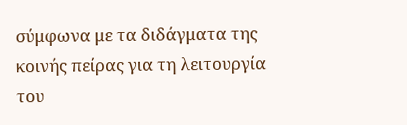σύμφωνα με τα διδάγματα της κοινής πείρας για τη λειτουργία του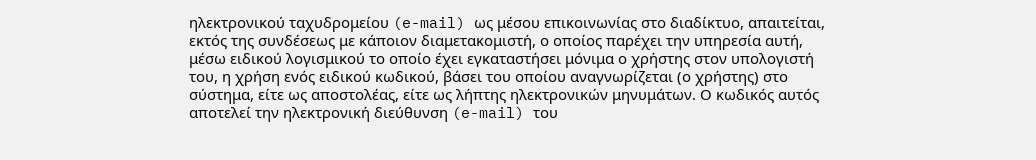ηλεκτρονικού ταχυδρομείου (e-mail) ως μέσου επικοινωνίας στο διαδίκτυο, απαιτείται, εκτός της συνδέσεως με κάποιον διαμετακομιστή, ο οποίος παρέχει την υπηρεσία αυτή, μέσω ειδικού λογισμικού το οποίο έχει εγκαταστήσει μόνιμα ο χρήστης στον υπολογιστή του, η χρήση ενός ειδικού κωδικού, βάσει του οποίου αναγνωρίζεται (ο χρήστης) στο σύστημα, είτε ως αποστολέας, είτε ως λήπτης ηλεκτρονικών μηνυμάτων. Ο κωδικός αυτός αποτελεί την ηλεκτρονική διεύθυνση (e-mail) του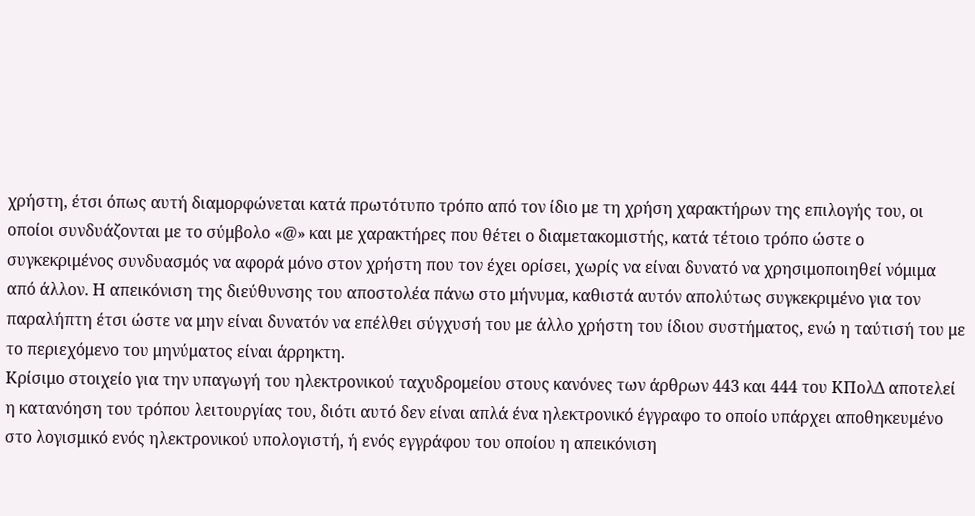χρήστη, έτσι όπως αυτή διαμορφώνεται κατά πρωτότυπο τρόπο από τον ίδιο με τη χρήση χαρακτήρων της επιλογής του, οι οποίοι συνδυάζονται με το σύμβολο «@» και με χαρακτήρες που θέτει ο διαμετακομιστής, κατά τέτοιο τρόπο ώστε ο συγκεκριμένος συνδυασμός να αφορά μόνο στον χρήστη που τον έχει ορίσει, χωρίς να είναι δυνατό να χρησιμοποιηθεί νόμιμα από άλλον. Η απεικόνιση της διεύθυνσης του αποστολέα πάνω στο μήνυμα, καθιστά αυτόν απολύτως συγκεκριμένο για τον παραλήπτη έτσι ώστε να μην είναι δυνατόν να επέλθει σύγχυσή του με άλλο χρήστη του ίδιου συστήματος, ενώ η ταύτισή του με το περιεχόμενο του μηνύματος είναι άρρηκτη.
Κρίσιμο στοιχείο για την υπαγωγή του ηλεκτρονικού ταχυδρομείου στους κανόνες των άρθρων 443 και 444 του ΚΠολΔ αποτελεί η κατανόηση του τρόπου λειτουργίας του, διότι αυτό δεν είναι απλά ένα ηλεκτρονικό έγγραφο το οποίο υπάρχει αποθηκευμένο στο λογισμικό ενός ηλεκτρονικού υπολογιστή, ή ενός εγγράφου του οποίου η απεικόνιση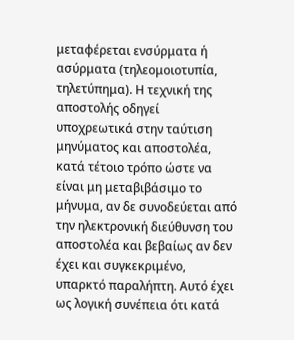μεταφέρεται ενσύρματα ή ασύρματα (τηλεομοιοτυπία, τηλετύπημα). Η τεχνική της αποστολής οδηγεί υποχρεωτικά στην ταύτιση μηνύματος και αποστολέα, κατά τέτοιο τρόπο ώστε να είναι μη μεταβιβάσιμο το μήνυμα, αν δε συνοδεύεται από την ηλεκτρονική διεύθυνση του αποστολέα και βεβαίως αν δεν έχει και συγκεκριμένο, υπαρκτό παραλήπτη. Αυτό έχει ως λογική συνέπεια ότι κατά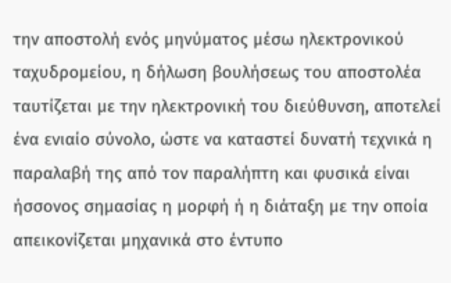την αποστολή ενός μηνύματος μέσω ηλεκτρονικού ταχυδρομείου, η δήλωση βουλήσεως του αποστολέα ταυτίζεται με την ηλεκτρονική του διεύθυνση, αποτελεί ένα ενιαίο σύνολο, ώστε να καταστεί δυνατή τεχνικά η παραλαβή της από τον παραλήπτη και φυσικά είναι ήσσονος σημασίας η μορφή ή η διάταξη με την οποία απεικονίζεται μηχανικά στο έντυπο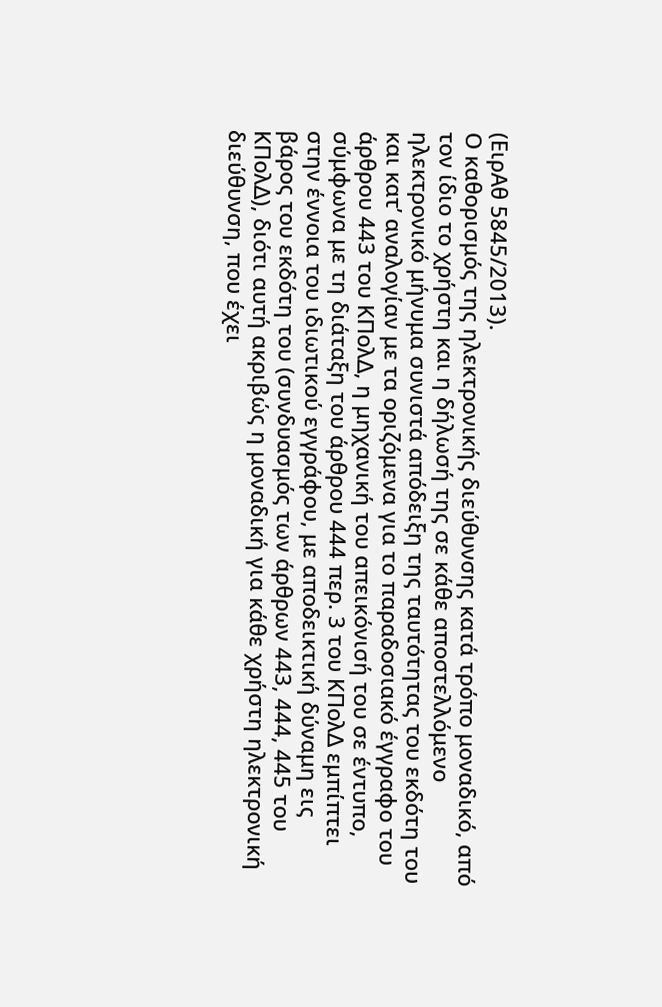(ΕιρΑθ 5845/2013).
Ο καθορισμός της ηλεκτρονικής διεύθυνσης κατά τρόπο μοναδικό, από τον ίδιο το χρήστη και η δήλωσή της σε κάθε αποστελλόμενο ηλεκτρονικό μήνυμα συνιστά απόδειξη της ταυτότητας του εκδότη του και κατ’ αναλογίαν με τα οριζόμενα για το παραδοσιακό έγγραφο του άρθρου 443 του ΚΠολΔ, η μηχανική του απεικόνισή του σε έντυπο, σύμφωνα με τη διάταξη του άρθρου 444 περ. 3 του ΚΠολΔ εμπίπτει στην έννοια του ιδιωτικού εγγράφου, με αποδεικτική δύναμη εις βάρος του εκδότη του (συνδυασμός των άρθρων 443, 444, 445 του ΚΠολΔ), διότι αυτή ακριβώς η μοναδική για κάθε χρήστη ηλεκτρονική διεύθυνση, που έχει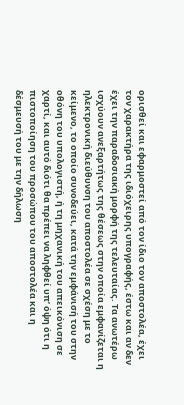ορισθεί και εφαρμοστεί από τον ίδιο τον αποστολέα, έχει τον χαρακτήρα της ιδιόχειρης υπογραφής, έστω και αν δεν έχει την παραδοσιακή μορφή της τελευταίας. Τα ανωτέρω ισχύουν ανεξαρτήτως της θέσεως στην οποία εμφανίζεται η ηλεκτρονική διεύθυνση του αποστολέα σε σχέση με το κείμενο, το οποίο συνοδεύει, κατά την εμφάνισή του στην οθόνη του υπολογιστή, ή τη μηχανική του απεικόνιση σε χαρτί, και αυτό διότι θα πρέπει να ληφθεί υπ’ όψη ότι η πιστοποίηση του προσώπου του αποστολέα και η δέσμευσή του με την δήλωση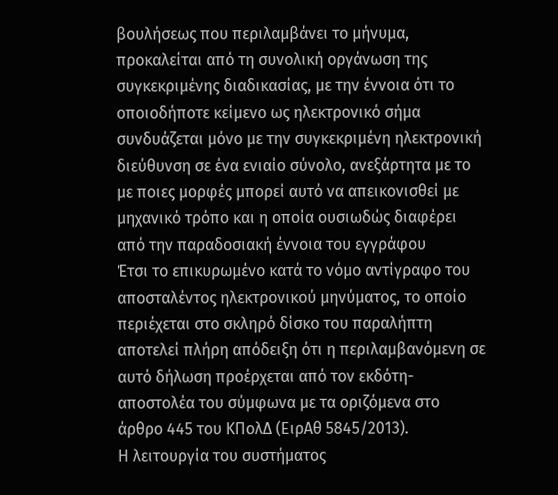βουλήσεως που περιλαμβάνει το μήνυμα, προκαλείται από τη συνολική οργάνωση της συγκεκριμένης διαδικασίας, με την έννοια ότι το οποιοδήποτε κείμενο ως ηλεκτρονικό σήμα συνδυάζεται μόνο με την συγκεκριμένη ηλεκτρονική διεύθυνση σε ένα ενιαίο σύνολο, ανεξάρτητα με το με ποιες μορφές μπορεί αυτό να απεικονισθεί με μηχανικό τρόπο και η οποία ουσιωδώς διαφέρει από την παραδοσιακή έννοια του εγγράφου
Έτσι το επικυρωμένο κατά το νόμο αντίγραφο του αποσταλέντος ηλεκτρονικού μηνύματος, το οποίο περιέχεται στο σκληρό δίσκο του παραλήπτη αποτελεί πλήρη απόδειξη ότι η περιλαμβανόμενη σε αυτό δήλωση προέρχεται από τον εκδότη-αποστολέα του σύμφωνα με τα οριζόμενα στο άρθρο 445 του ΚΠολΔ (ΕιρΑθ 5845/2013).
Η λειτουργία του συστήματος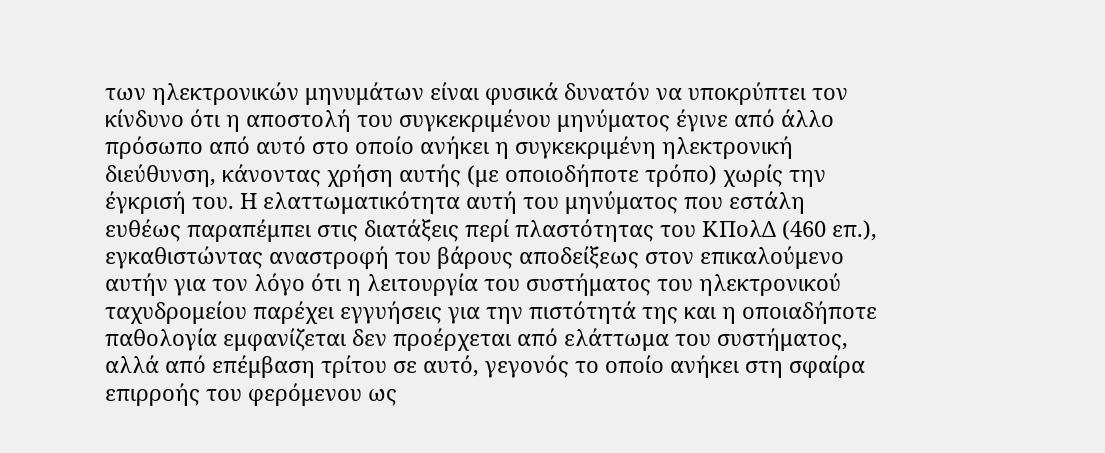των ηλεκτρονικών μηνυμάτων είναι φυσικά δυνατόν να υποκρύπτει τον κίνδυνο ότι η αποστολή του συγκεκριμένου μηνύματος έγινε από άλλο πρόσωπο από αυτό στο οποίο ανήκει η συγκεκριμένη ηλεκτρονική διεύθυνση, κάνοντας χρήση αυτής (με οποιοδήποτε τρόπο) χωρίς την έγκρισή του. Η ελαττωματικότητα αυτή του μηνύματος που εστάλη ευθέως παραπέμπει στις διατάξεις περί πλαστότητας του ΚΠολΔ (460 επ.), εγκαθιστώντας αναστροφή του βάρους αποδείξεως στον επικαλούμενο αυτήν για τον λόγο ότι η λειτουργία του συστήματος του ηλεκτρονικού ταχυδρομείου παρέχει εγγυήσεις για την πιστότητά της και η οποιαδήποτε παθολογία εμφανίζεται δεν προέρχεται από ελάττωμα του συστήματος, αλλά από επέμβαση τρίτου σε αυτό, γεγονός το οποίο ανήκει στη σφαίρα επιρροής του φερόμενου ως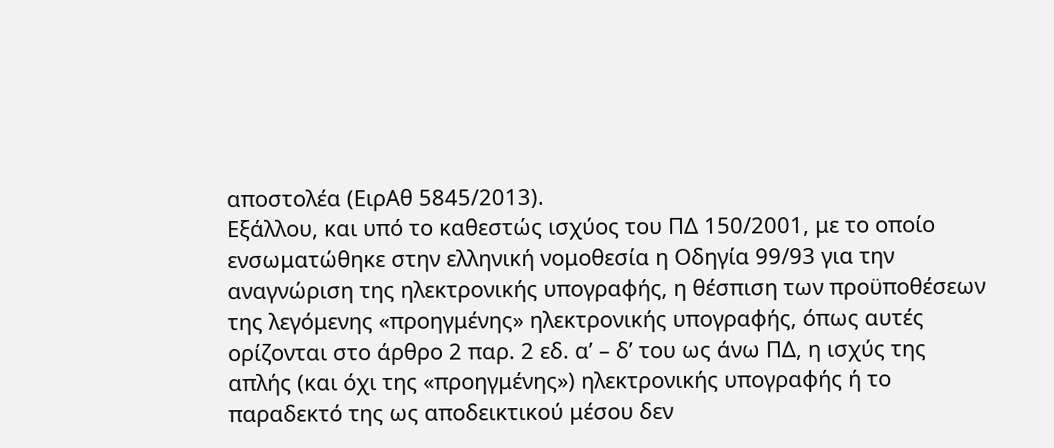αποστολέα (ΕιρΑθ 5845/2013).
Εξάλλου, και υπό το καθεστώς ισχύος του ΠΔ 150/2001, με το οποίο ενσωματώθηκε στην ελληνική νομοθεσία η Οδηγία 99/93 για την αναγνώριση της ηλεκτρονικής υπογραφής, η θέσπιση των προϋποθέσεων της λεγόμενης «προηγμένης» ηλεκτρονικής υπογραφής, όπως αυτές ορίζονται στο άρθρο 2 παρ. 2 εδ. α’ – δ’ του ως άνω ΠΔ, η ισχύς της απλής (και όχι της «προηγμένης») ηλεκτρονικής υπογραφής ή το παραδεκτό της ως αποδεικτικού μέσου δεν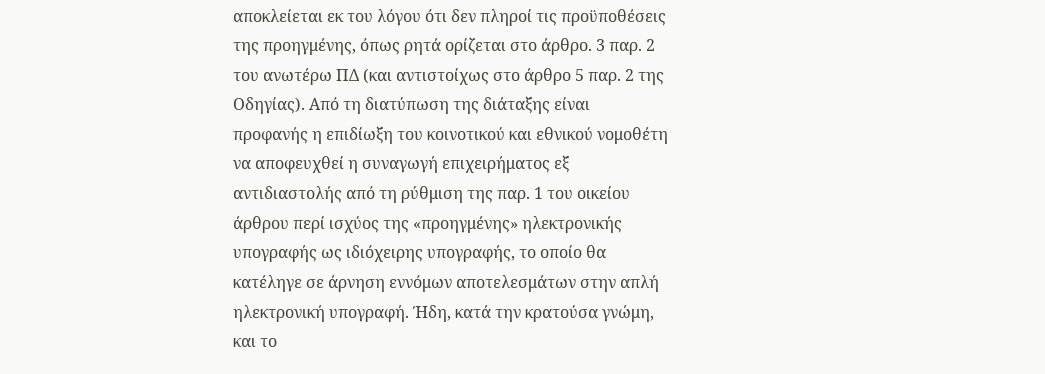αποκλείεται εκ του λόγου ότι δεν πληροί τις προϋποθέσεις της προηγμένης, όπως ρητά ορίζεται στο άρθρο. 3 παρ. 2 του ανωτέρω ΠΔ (και αντιστοίχως στο άρθρο 5 παρ. 2 της Οδηγίας). Από τη διατύπωση της διάταξης είναι προφανής η επιδίωξη του κοινοτικού και εθνικού νομοθέτη να αποφευχθεί η συναγωγή επιχειρήματος εξ αντιδιαστολής από τη ρύθμιση της παρ. 1 του οικείου άρθρου περί ισχύος της «προηγμένης» ηλεκτρονικής υπογραφής ως ιδιόχειρης υπογραφής, το οποίο θα κατέληγε σε άρνηση εννόμων αποτελεσμάτων στην απλή ηλεκτρονική υπογραφή. Ήδη, κατά την κρατούσα γνώμη, και το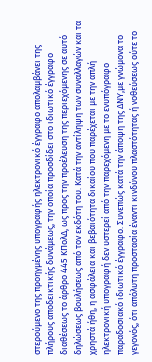στερούμενο της προηγμένης υπογραφής ηλεκτρονικό έγγραφο απολαμβάνει της πλήρους αποδεικτικής δυνάμεως, την οποία προσδίδει στο ιδιωτικό έγγραφο διαθέσεως το άρθρο 445 ΚΠολΔ, ως προς την προέλευση της περιεχόμενης σε αυτό δηλώσεως βουλήσεως από τον εκδότη του. Κατά την αντίληψη των συναλλαγών και τα χρηστά ήθη, η ασφάλεια και βεβαιότητα δικαίου που παρέχεται με την απλή ηλεκτρονική υπογραφή δεν υστερεί από την παρεχόμενη με το ενυπόγραφο παραδοσιακό ιδιωτικό έγγραφο. Συνεπώς κατά την άποψη της ΔΝΥ,με γνώμονα το γεγονός, ότι απόλυτη προστασία έναντι κινδύνου πλαστότητας ή νοθεύσεως ούτε το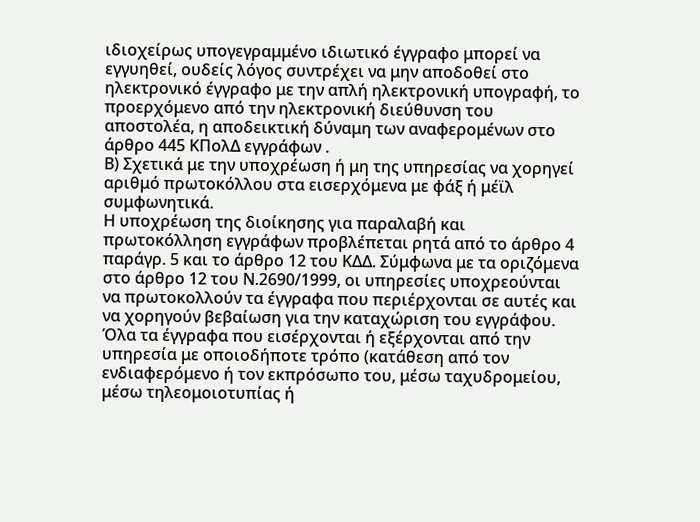ιδιοχείρως υπογεγραμμένο ιδιωτικό έγγραφο μπορεί να εγγυηθεί, ουδείς λόγος συντρέχει να μην αποδοθεί στο ηλεκτρονικό έγγραφο με την απλή ηλεκτρονική υπογραφή, το προερχόμενο από την ηλεκτρονική διεύθυνση του αποστολέα, η αποδεικτική δύναμη των αναφερομένων στο άρθρο 445 ΚΠολΔ εγγράφων .
Β) Σχετικά με την υποχρέωση ή μη της υπηρεσίας να χορηγεί αριθμό πρωτοκόλλου στα εισερχόμενα με φάξ ή μέϊλ συμφωνητικά.
Η υποχρέωση της διοίκησης για παραλαβή και πρωτοκόλληση εγγράφων προβλέπεται ρητά από το άρθρο 4 παράγρ. 5 και το άρθρο 12 του ΚΔΔ. Σύμφωνα με τα οριζόμενα στο άρθρο 12 του Ν.2690/1999, οι υπηρεσίες υποχρεούνται να πρωτοκολλούν τα έγγραφα που περιέρχονται σε αυτές και να χορηγούν βεβαίωση για την καταχώριση του εγγράφου. Όλα τα έγγραφα που εισέρχονται ή εξέρχονται από την υπηρεσία με οποιοδήποτε τρόπο (κατάθεση από τον ενδιαφερόμενο ή τον εκπρόσωπο του, μέσω ταχυδρομείου, μέσω τηλεομοιοτυπίας ή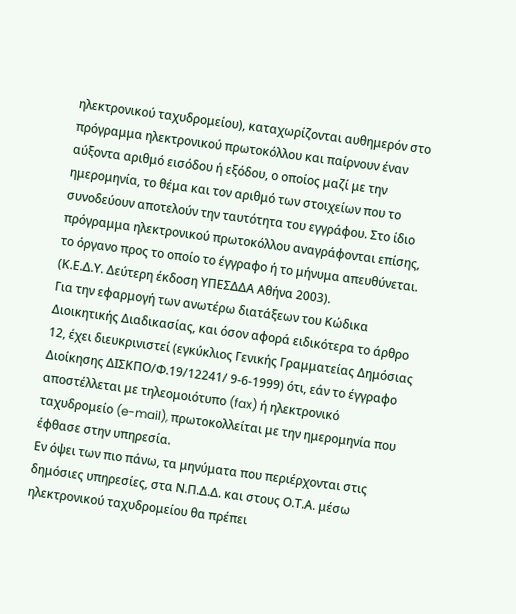ηλεκτρονικού ταχυδρομείου), καταχωρίζονται αυθημερόν στο πρόγραμμα ηλεκτρονικού πρωτοκόλλου και παίρνουν έναν αύξοντα αριθμό εισόδου ή εξόδου, ο οποίος μαζί με την ημερομηνία, το θέμα και τον αριθμό των στοιχείων που το συνοδεύουν αποτελούν την ταυτότητα του εγγράφου. Στο ίδιο πρόγραμμα ηλεκτρονικού πρωτοκόλλου αναγράφονται επίσης, το όργανο προς το οποίο το έγγραφο ή το μήνυμα απευθύνεται. (Κ.Ε.Δ.Υ. Δεύτερη έκδοση ΥΠΕΣΔΔΑ Αθήνα 2003).
Για την εφαρμογή των ανωτέρω διατάξεων του Κώδικα Διοικητικής Διαδικασίας, και όσον αφορά ειδικότερα το άρθρο 12, έχει διευκρινιστεί (εγκύκλιος Γενικής Γραμματείας Δημόσιας Διοίκησης ΔΙΣΚΠΟ/Φ.19/12241/ 9-6-1999) ότι, εάν το έγγραφο αποστέλλεται με τηλεομοιότυπο (fax) ή ηλεκτρονικό ταχυδρομείο (e-mail), πρωτοκολλείται με την ημερομηνία που έφθασε στην υπηρεσία.
Εν όψει των πιο πάνω, τα μηνύματα που περιέρχονται στις δημόσιες υπηρεσίες, στα Ν.Π.Δ.Δ. και στους Ο.Τ.Α. μέσω ηλεκτρονικού ταχυδρομείου θα πρέπει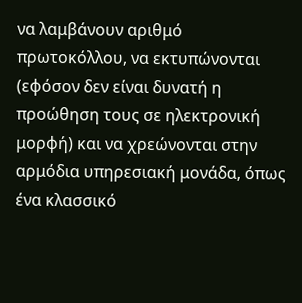να λαμβάνουν αριθμό πρωτοκόλλου, να εκτυπώνονται (εφόσον δεν είναι δυνατή η προώθηση τους σε ηλεκτρονική μορφή) και να χρεώνονται στην αρμόδια υπηρεσιακή μονάδα, όπως ένα κλασσικό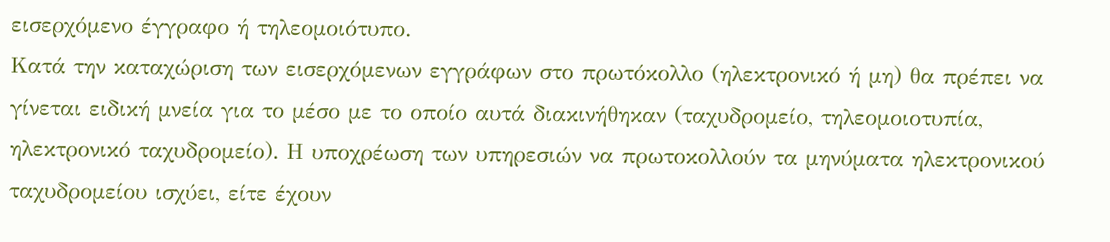εισερχόμενο έγγραφο ή τηλεομοιότυπο.
Κατά την καταχώριση των εισερχόμενων εγγράφων στο πρωτόκολλο (ηλεκτρονικό ή μη) θα πρέπει να γίνεται ειδική μνεία για το μέσο με το οποίο αυτά διακινήθηκαν (ταχυδρομείο, τηλεομοιοτυπία, ηλεκτρονικό ταχυδρομείο). Η υποχρέωση των υπηρεσιών να πρωτοκολλούν τα μηνύματα ηλεκτρονικού ταχυδρομείου ισχύει, είτε έχουν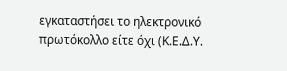εγκαταστήσει το ηλεκτρονικό πρωτόκολλο είτε όχι (Κ.Ε.Δ.Υ.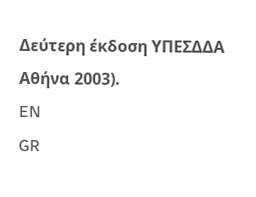Δεύτερη έκδοση ΥΠΕΣΔΔΑ Αθήνα 2003).
EN
GR